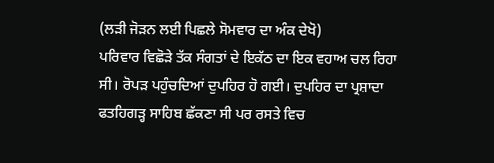(ਲੜੀ ਜੋੜਨ ਲਈ ਪਿਛਲੇ ਸੋਮਵਾਰ ਦਾ ਅੰਕ ਦੇਖੋ)
ਪਰਿਵਾਰ ਵਿਛੋੜੇ ਤੱਕ ਸੰਗਤਾਂ ਦੇ ਇਕੱਠ ਦਾ ਇਕ ਵਹਾਅ ਚਲ ਰਿਹਾ ਸੀ। ਰੋਪੜ ਪਹੁੰਚਦਿਆਂ ਦੁਪਹਿਰ ਹੋ ਗਈ। ਦੁਪਹਿਰ ਦਾ ਪ੍ਰਸ਼ਾਦਾ ਫਤਹਿਗੜ੍ਹ ਸਾਹਿਬ ਛੱਕਣਾ ਸੀ ਪਰ ਰਸਤੇ ਵਿਚ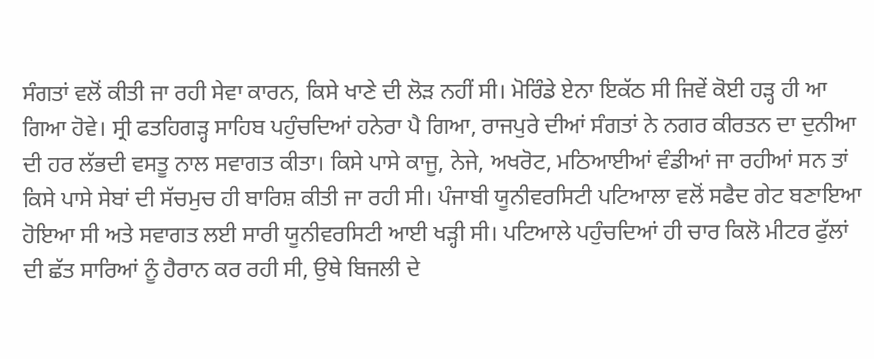ਸੰਗਤਾਂ ਵਲੋਂ ਕੀਤੀ ਜਾ ਰਹੀ ਸੇਵਾ ਕਾਰਨ, ਕਿਸੇ ਖਾਣੇ ਦੀ ਲੋੜ ਨਹੀਂ ਸੀ। ਮੋਰਿੰਡੇ ਏਨਾ ਇਕੱਠ ਸੀ ਜਿਵੇਂ ਕੋਈ ਹੜ੍ਹ ਹੀ ਆ ਗਿਆ ਹੋਵੇ। ਸ੍ਰੀ ਫਤਹਿਗੜ੍ਹ ਸਾਹਿਬ ਪਹੁੰਚਦਿਆਂ ਹਨੇਰਾ ਪੈ ਗਿਆ, ਰਾਜਪੁਰੇ ਦੀਆਂ ਸੰਗਤਾਂ ਨੇ ਨਗਰ ਕੀਰਤਨ ਦਾ ਦੁਨੀਆ ਦੀ ਹਰ ਲੱਭਦੀ ਵਸਤੂ ਨਾਲ ਸਵਾਗਤ ਕੀਤਾ। ਕਿਸੇ ਪਾਸੇ ਕਾਜੂ, ਨੇਜੇ, ਅਖਰੋਟ, ਮਠਿਆਈਆਂ ਵੰਡੀਆਂ ਜਾ ਰਹੀਆਂ ਸਨ ਤਾਂ ਕਿਸੇ ਪਾਸੇ ਸੇਬਾਂ ਦੀ ਸੱਚਮੁਚ ਹੀ ਬਾਰਿਸ਼ ਕੀਤੀ ਜਾ ਰਹੀ ਸੀ। ਪੰਜਾਬੀ ਯੂਨੀਵਰਸਿਟੀ ਪਟਿਆਲਾ ਵਲੋਂ ਸਫੈਦ ਗੇਟ ਬਣਾਇਆ ਹੋਇਆ ਸੀ ਅਤੇ ਸਵਾਗਤ ਲਈ ਸਾਰੀ ਯੂਨੀਵਰਸਿਟੀ ਆਈ ਖੜ੍ਹੀ ਸੀ। ਪਟਿਆਲੇ ਪਹੁੰਚਦਿਆਂ ਹੀ ਚਾਰ ਕਿਲੋ ਮੀਟਰ ਫੁੱਲਾਂ ਦੀ ਛੱਤ ਸਾਰਿਆਂ ਨੂੰ ਹੈਰਾਨ ਕਰ ਰਹੀ ਸੀ, ਉਥੇ ਬਿਜਲੀ ਦੇ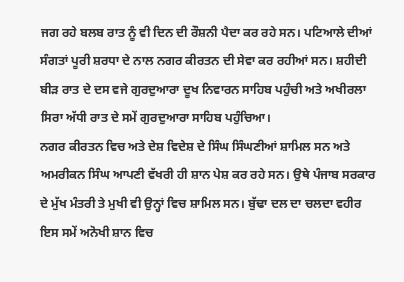ਜਗ ਰਹੇ ਬਲਬ ਰਾਤ ਨੂੰ ਵੀ ਦਿਨ ਦੀ ਰੌਸ਼ਨੀ ਪੈਦਾ ਕਰ ਰਹੇ ਸਨ। ਪਟਿਆਲੇ ਦੀਆਂ ਸੰਗਤਾਂ ਪੂਰੀ ਸ਼ਰਧਾ ਦੇ ਨਾਲ ਨਗਰ ਕੀਰਤਨ ਦੀ ਸੇਵਾ ਕਰ ਰਹੀਆਂ ਸਨ। ਸ਼ਹੀਦੀ ਬੀੜ ਰਾਤ ਦੇ ਦਸ ਵਜੇ ਗੁਰਦੁਆਰਾ ਦੂਖ ਨਿਵਾਰਨ ਸਾਹਿਬ ਪਹੁੰਚੀ ਅਤੇ ਅਖੀਰਲਾ ਸਿਰਾ ਅੱਧੀ ਰਾਤ ਦੇ ਸਮੇਂ ਗੁਰਦੁਆਰਾ ਸਾਹਿਬ ਪਹੁੰਚਿਆ।
ਨਗਰ ਕੀਰਤਨ ਵਿਚ ਅਤੇ ਦੇਸ਼ ਵਿਦੇਸ਼ ਦੇ ਸਿੰਘ ਸਿੰਘਣੀਆਂ ਸ਼ਾਮਿਲ ਸਨ ਅਤੇ ਅਮਰੀਕਨ ਸਿੰਘ ਆਪਣੀ ਵੱਖਰੀ ਹੀ ਸ਼ਾਨ ਪੇਸ਼ ਕਰ ਰਹੇ ਸਨ। ਉਥੇ ਪੰਜਾਬ ਸਰਕਾਰ ਦੇ ਮੁੱਖ ਮੰਤਰੀ ਤੇ ਮੁਖੀ ਵੀ ਉਨ੍ਹਾਂ ਵਿਚ ਸ਼ਾਮਿਲ ਸਨ। ਬੁੱਢਾ ਦਲ ਦਾ ਚਲਦਾ ਵਹੀਰ ਇਸ ਸਮੇਂ ਅਨੋਖੀ ਸ਼ਾਨ ਵਿਚ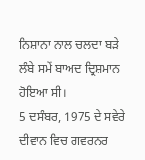ਨਿਸ਼ਾਨਾ ਨਾਲ ਚਲਦਾ ਬੜੇ ਲੰਬੇ ਸਮੇਂ ਬਾਅਦ ਦ੍ਰਿਸ਼ਮਾਨ ਹੋਇਆ ਸੀ।
5 ਦਸੰਬਰ, 1975 ਦੇ ਸਵੇਰੇ ਦੀਵਾਨ ਵਿਚ ਗਵਰਨਰ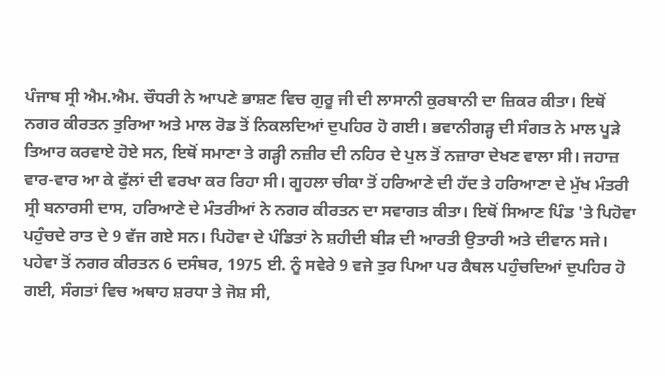ਪੰਜਾਬ ਸ੍ਰੀ ਐਮ.ਐਮ. ਚੌਧਰੀ ਨੇ ਆਪਣੇ ਭਾਸ਼ਣ ਵਿਚ ਗੁਰੂ ਜੀ ਦੀ ਲਾਸਾਨੀ ਕੁਰਬਾਨੀ ਦਾ ਜ਼ਿਕਰ ਕੀਤਾ। ਇਥੋਂ ਨਗਰ ਕੀਰਤਨ ਤੁਰਿਆ ਅਤੇ ਮਾਲ ਰੋਡ ਤੋਂ ਨਿਕਲਦਿਆਂ ਦੁਪਹਿਰ ਹੋ ਗਈ। ਭਵਾਨੀਗੜ੍ਹ ਦੀ ਸੰਗਤ ਨੇ ਮਾਲ ਪੂੜੇ ਤਿਆਰ ਕਰਵਾਏ ਹੋਏ ਸਨ, ਇਥੋਂ ਸਮਾਣਾ ਤੇ ਗੜ੍ਹੀ ਨਜ਼ੀਰ ਦੀ ਨਹਿਰ ਦੇ ਪੁਲ ਤੋਂ ਨਜ਼ਾਰਾ ਦੇਖਣ ਵਾਲਾ ਸੀ। ਜਹਾਜ਼ ਵਾਰ-ਵਾਰ ਆ ਕੇ ਫੁੱਲਾਂ ਦੀ ਵਰਖਾ ਕਰ ਰਿਹਾ ਸੀ। ਗੂਹਲਾ ਚੀਕਾ ਤੋਂ ਹਰਿਆਣੇ ਦੀ ਹੱਦ ਤੇ ਹਰਿਆਣਾ ਦੇ ਮੁੱਖ ਮੰਤਰੀ ਸ੍ਰੀ ਬਨਾਰਸੀ ਦਾਸ, ਹਰਿਆਣੇ ਦੇ ਮੰਤਰੀਆਂ ਨੇ ਨਗਰ ਕੀਰਤਨ ਦਾ ਸਵਾਗਤ ਕੀਤਾ। ਇਥੋਂ ਸਿਆਣ ਪਿੰਡ 'ਤੇ ਪਿਹੋਵਾ ਪਹੁੰਚਦੇ ਰਾਤ ਦੇ 9 ਵੱਜ ਗਏ ਸਨ। ਪਿਹੋਵਾ ਦੇ ਪੰਡਿਤਾਂ ਨੇ ਸ਼ਹੀਦੀ ਬੀੜ ਦੀ ਆਰਤੀ ਉਤਾਰੀ ਅਤੇ ਦੀਵਾਨ ਸਜੇ।
ਪਹੇਵਾ ਤੋਂ ਨਗਰ ਕੀਰਤਨ 6 ਦਸੰਬਰ, 1975 ਈ. ਨੂੰ ਸਵੇਰੇ 9 ਵਜੇ ਤੁਰ ਪਿਆ ਪਰ ਕੈਥਲ ਪਹੁੰਚਦਿਆਂ ਦੁਪਹਿਰ ਹੋ ਗਈ, ਸੰਗਤਾਂ ਵਿਚ ਅਥਾਹ ਸ਼ਰਧਾ ਤੇ ਜੋਸ਼ ਸੀ,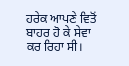ਹਰੇਕ ਆਪਣੇ ਵਿਤੋਂ ਬਾਹਰ ਹੋ ਕੇ ਸੇਵਾ ਕਰ ਰਿਹਾ ਸੀ।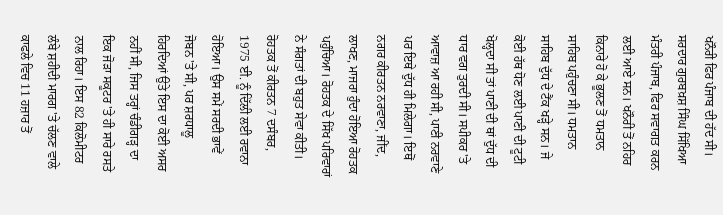ਖਨੌਰੀ ਫਿਰ ਪੰਜਾਬ ਦੀ ਹੱਦ ਸੀ। ਸਰਦਾਰ ਗੁਰਬਖ਼ਸ਼ ਸਿੰਘ ਸਿੱਖਿਆ ਮੰਤਰੀ ਪੰਜਾਬ, ਫਿਰ ਸਵਾਗਤ ਕਰਨ ਲਈ ਆਏ ਸਨ। ਖਨੌਰੀ ਤੋਂ ਨਹਿਰ ਕਿਨਾਰੇ ਹੋ ਕੇ ਭੂਲਣ ਤੋਂ ਧਮਤਾਨ ਸਾਹਿਬ ਪਹੁੰਚਣਾ ਸੀ। ਧਮਤਾਨ ਸਾਹਿਬ ਦੁੱਧ ਦੇ ਟੈਂਕ ਖੜ੍ਹੇ ਸਨ। ਜੇ ਕੋਈ ਹੱਥ ਧੋਣ ਲਈ ਪਾਣੀ ਦੀ ਟੂਟੀ ਖੋਲ੍ਹਦਾ ਸੀ ਤਾਂ ਪਾਣੀ ਦੀ ਥਾਂ ਦੁੱਧ ਦੀ ਧਾਰ ਵਗ ਤੁਰਦੀ ਸੀ। ਸਪੀਕਰ 'ਤੇ ਆਵਾਜ਼ ਆ ਰਹੀ ਸੀ, ਪਾਣੀ ਨਰਵਾਣੇ ਪਰ ਇਥੇ ਦੁੱਧ ਹੀ ਮਿਲੇਗਾ। ਇਥੋਂ ਨਗਰ ਕੀਰਤਨ ਨਰਵਾਣਾ, ਜੀਂਦ, ਲਾਖਣ, ਮਾਜਰਾ ਹੁੰਦਾ ਹੋਇਆ ਰੋਹਤਕ ਪਹੁੰਚਿਆ। ਰੋਹਤਕ ਦੇ ਸਿੱਖ ਪਰਿਵਾਰਾਂ ਨੇ ਸੰਗਤਾਂ ਦੀ ਬਹੁਤ ਸੇਵਾ ਕੀਤੀ।
ਰੋਹਤਕ ਤੋਂ ਕੀਰਤਨ 7 ਦਸੰਬਰ, 1975 ਈ. ਨੂੰ ਦਿੱਲੀ ਲਈ ਰਵਾਨਾ ਹੋਇਆ। ਉਸ ਸਮੇਂ ਸਰਦੀ ਭਾਵੇਂ ਜੋਬਨ 'ਤੇ ਸੀ, ਪਰ ਸ਼ਰਧਾਲੂ ਹਿਰਦਿਆਂ ਉਤੇ ਇਸ ਦਾ ਕੋਈ ਅਸਰ ਨਹੀਂ ਸੀ, ਜਿਸ ਤਰ੍ਹਾਂ ਚੰਡੀਗੜ੍ਹ ਦਾ ਇਕ ਜੋੜਾ ਸਕੂਟਰ 'ਤੇ ਹੀ ਸਾਰੇ ਰਸਤੇ ਨਾਲ ਰਿਹਾ। ਇਸ 82 ਕਿਲੋਮੀਟਰ ਲੰਬੇ ਸ਼ਹੀਦੀ ਮਾਰਗ 'ਤੇ ਚੱਲਣ ਵਾਲੇ ਕਾਫਲੇ ਵਿਚ 11 ਹਜ਼ਾਰ ਤੋਂ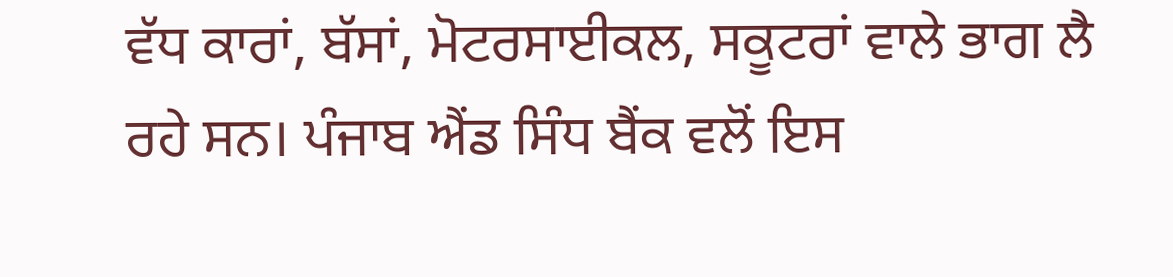ਵੱਧ ਕਾਰਾਂ, ਬੱਸਾਂ, ਮੋਟਰਸਾਈਕਲ, ਸਕੂਟਰਾਂ ਵਾਲੇ ਭਾਗ ਲੈ ਰਹੇ ਸਨ। ਪੰਜਾਬ ਐਂਡ ਸਿੰਧ ਬੈਂਕ ਵਲੋਂ ਇਸ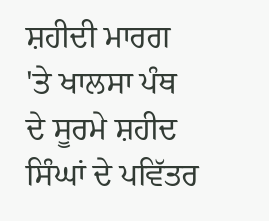ਸ਼ਹੀਦੀ ਮਾਰਗ 'ਤੇ ਖਾਲਸਾ ਪੰਥ ਦੇ ਸੂਰਮੇ ਸ਼ਹੀਦ ਸਿੰਘਾਂ ਦੇ ਪਵਿੱਤਰ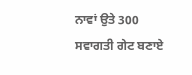ਨਾਵਾਂ ਉਤੇ 300 ਸਵਾਗਤੀ ਗੇਟ ਬਣਾਏ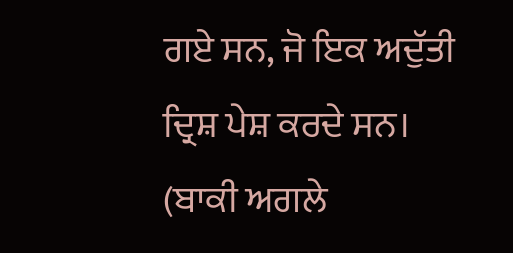ਗਏ ਸਨ, ਜੋ ਇਕ ਅਦੁੱਤੀ ਦ੍ਰਿਸ਼ ਪੇਸ਼ ਕਰਦੇ ਸਨ। (ਬਾਕੀ ਅਗਲੇ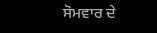ਸੋਮਵਾਰ ਦੇ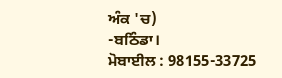ਅੰਕ 'ਚ)
-ਬਠਿੰਡਾ।
ਮੋਬਾਈਲ : 98155-33725